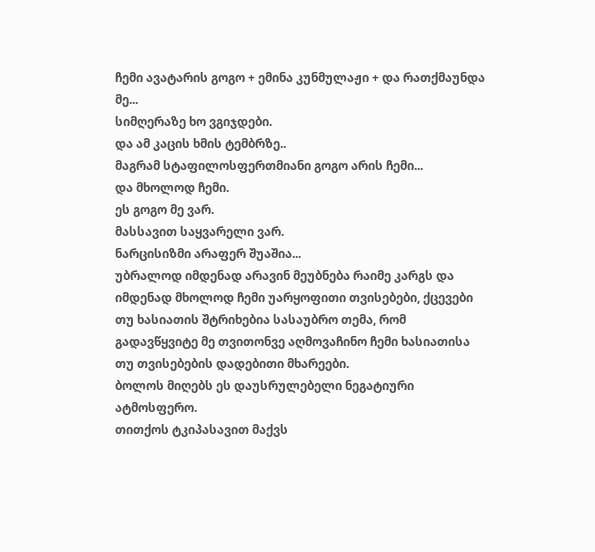ჩემი ავატარის გოგო + ემინა კუნმულაჟი + და რათქმაუნდა მე...
სიმღერაზე ხო ვგიჯდები.
და ამ კაცის ხმის ტემბრზე..
მაგრამ სტაფილოსფერთმიანი გოგო არის ჩემი...
და მხოლოდ ჩემი.
ეს გოგო მე ვარ.
მასსავით საყვარელი ვარ.
ნარცისიზმი არაფერ შუაშია...
უბრალოდ იმდენად არავინ მეუბნება რაიმე კარგს და იმდენად მხოლოდ ჩემი უარყოფითი თვისებები, ქცევები თუ ხასიათის შტრიხებია სასაუბრო თემა, რომ გადავწყვიტე მე თვითონვე აღმოვაჩინო ჩემი ხასიათისა თუ თვისებების დადებითი მხარეები.
ბოლოს მიღებს ეს დაუსრულებელი ნეგატიური ატმოსფერო.
თითქოს ტკიპასავით მაქვს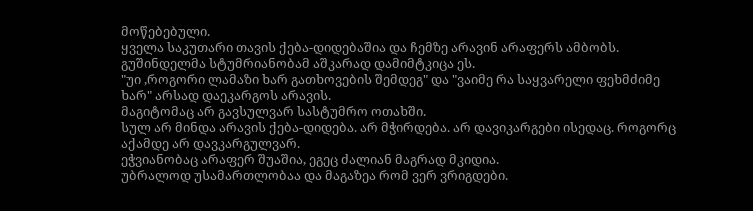მოწებებული.
ყველა საკუთარი თავის ქება-დიდებაშია და ჩემზე არავინ არაფერს ამბობს.
გუშინდელმა სტუმრიანობამ აშკარად დამიმტკიცა ეს.
"უი ,როგორი ლამაზი ხარ გათხოვების შემდეგ" და "ვაიმე რა საყვარელი ფეხმძიმე ხარ" არსად დაეკარგოს არავის.
მაგიტომაც არ გავსულვარ სასტუმრო ოთახში.
სულ არ მინდა არავის ქება-დიდება. არ მჭირდება. არ დავიკარგები ისედაც. როგორც აქამდე არ დავკარგულვარ.
ეჭვიანობაც არაფერ შუაშია, ეგეც ძალიან მაგრად მკიდია.
უბრალოდ უსამართლობაა და მაგაზეა რომ ვერ ვრიგდები.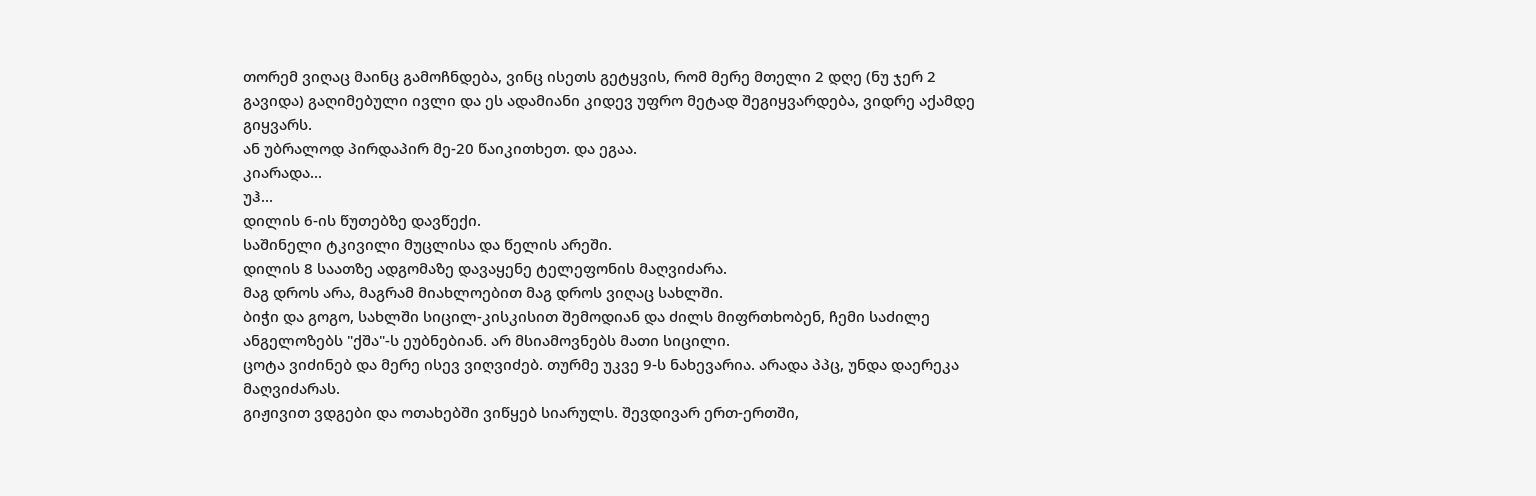თორემ ვიღაც მაინც გამოჩნდება, ვინც ისეთს გეტყვის, რომ მერე მთელი 2 დღე (ნუ ჯერ 2 გავიდა) გაღიმებული ივლი და ეს ადამიანი კიდევ უფრო მეტად შეგიყვარდება, ვიდრე აქამდე გიყვარს.
ან უბრალოდ პირდაპირ მე-20 წაიკითხეთ. და ეგაა.
კიარადა...
უჰ...
დილის 6-ის წუთებზე დავწექი.
საშინელი ტკივილი მუცლისა და წელის არეში.
დილის 8 საათზე ადგომაზე დავაყენე ტელეფონის მაღვიძარა.
მაგ დროს არა, მაგრამ მიახლოებით მაგ დროს ვიღაც სახლში.
ბიჭი და გოგო, სახლში სიცილ-კისკისით შემოდიან და ძილს მიფრთხობენ, ჩემი საძილე ანგელოზებს "ქშა"-ს ეუბნებიან. არ მსიამოვნებს მათი სიცილი.
ცოტა ვიძინებ და მერე ისევ ვიღვიძებ. თურმე უკვე 9-ს ნახევარია. არადა პპც, უნდა დაერეკა მაღვიძარას.
გიჟივით ვდგები და ოთახებში ვიწყებ სიარულს. შევდივარ ერთ-ერთში,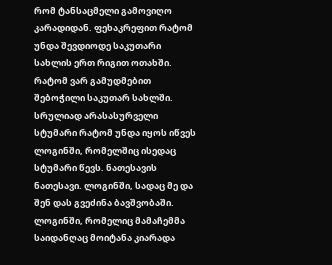რომ ტანსაცმელი გამოვიღო კარადიდან. ფეხაკრეფით რატომ უნდა შევდიოდე საკუთარი სახლის ერთ რიგით ოთახში. რატომ ვარ გამუდმებით შებოჭილი საკუთარ სახლში. სრულიად არასასურველი სტუმარი რატომ უნდა იყოს იწვეს ლოგინში, რომელშიც ისედაც სტუმარი წევს. ნათესავის ნათესავი. ლოგინში, სადაც მე და შენ დას გვეძინა ბავშვობაში. ლოგინში, რომელიც მამაჩემმა საიდანღაც მოიტანა კიარადა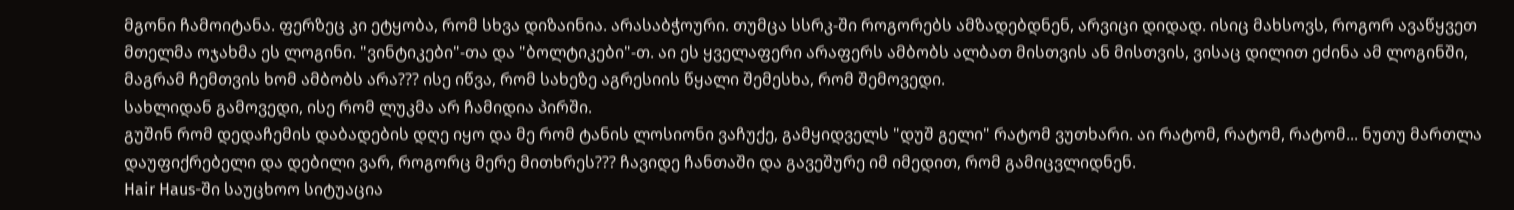მგონი ჩამოიტანა. ფერზეც კი ეტყობა, რომ სხვა დიზაინია. არასაბჭოური. თუმცა სსრკ-ში როგორებს ამზადებდნენ, არვიცი დიდად. ისიც მახსოვს, როგორ ავაწყვეთ მთელმა ოჯახმა ეს ლოგინი. "ვინტიკები"-თა და "ბოლტიკები"-თ. აი ეს ყველაფერი არაფერს ამბობს ალბათ მისთვის ან მისთვის, ვისაც დილით ეძინა ამ ლოგინში, მაგრამ ჩემთვის ხომ ამბობს არა??? ისე იწვა, რომ სახეზე აგრესიის წყალი შემესხა, რომ შემოვედი.
სახლიდან გამოვედი, ისე რომ ლუკმა არ ჩამიდია პირში.
გუშინ რომ დედაჩემის დაბადების დღე იყო და მე რომ ტანის ლოსიონი ვაჩუქე, გამყიდველს "დუშ გელი" რატომ ვუთხარი. აი რატომ, რატომ, რატომ... ნუთუ მართლა დაუფიქრებელი და დებილი ვარ, როგორც მერე მითხრეს??? ჩავიდე ჩანთაში და გავეშურე იმ იმედით, რომ გამიცვლიდნენ.
Hair Haus-ში საუცხოო სიტუაცია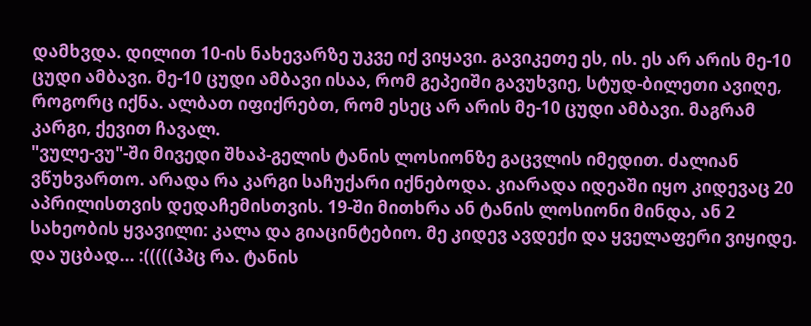დამხვდა. დილით 10-ის ნახევარზე უკვე იქ ვიყავი. გავიკეთე ეს, ის. ეს არ არის მე-10 ცუდი ამბავი. მე-10 ცუდი ამბავი ისაა, რომ გეპეიში გავუხვიე, სტუდ-ბილეთი ავიღე, როგორც იქნა. ალბათ იფიქრებთ, რომ ესეც არ არის მე-10 ცუდი ამბავი. მაგრამ კარგი, ქევით ჩავალ.
"ვულე-ვუ"-ში მივედი შხაპ-გელის ტანის ლოსიონზე გაცვლის იმედით. ძალიან ვწუხვართო. არადა რა კარგი საჩუქარი იქნებოდა. კიარადა იდეაში იყო კიდევაც 20 აპრილისთვის დედაჩემისთვის. 19-ში მითხრა ან ტანის ლოსიონი მინდა, ან 2 სახეობის ყვავილი: კალა და გიაცინტებიო. მე კიდევ ავდექი და ყველაფერი ვიყიდე. და უცბად... :(((((პპც რა. ტანის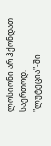ლოსიონი არ ჰქონდათ საერთოდ.
"ლუტეცია"-ში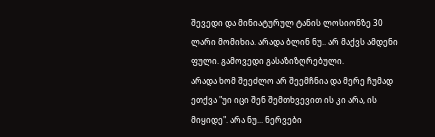შევედი და მინიატურულ ტანის ლოსიონზე 30 ლარი მომიხია. არადა ბლინ ნუ.. არ მაქვს ამდენი ფული. გამოვედი გასაზიზღრებული.
არადა ხომ შეეძლო არ შეემჩნია და მერე ჩუმად ეთქვა "უი იცი შენ შემთხვევით ის კი არა, ის მიყიდე". არა ნუ... ნერვები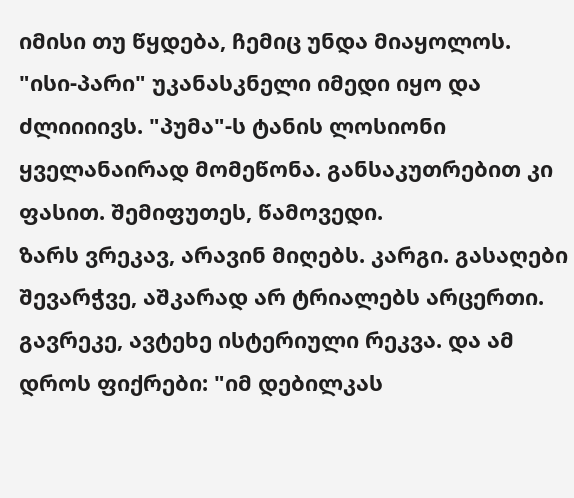იმისი თუ წყდება, ჩემიც უნდა მიაყოლოს.
"ისი-პარი" უკანასკნელი იმედი იყო და ძლიიიივს. "პუმა"-ს ტანის ლოსიონი ყველანაირად მომეწონა. განსაკუთრებით კი ფასით. შემიფუთეს, წამოვედი.
ზარს ვრეკავ, არავინ მიღებს. კარგი. გასაღები შევარჭვე, აშკარად არ ტრიალებს არცერთი. გავრეკე, ავტეხე ისტერიული რეკვა. და ამ დროს ფიქრები: "იმ დებილკას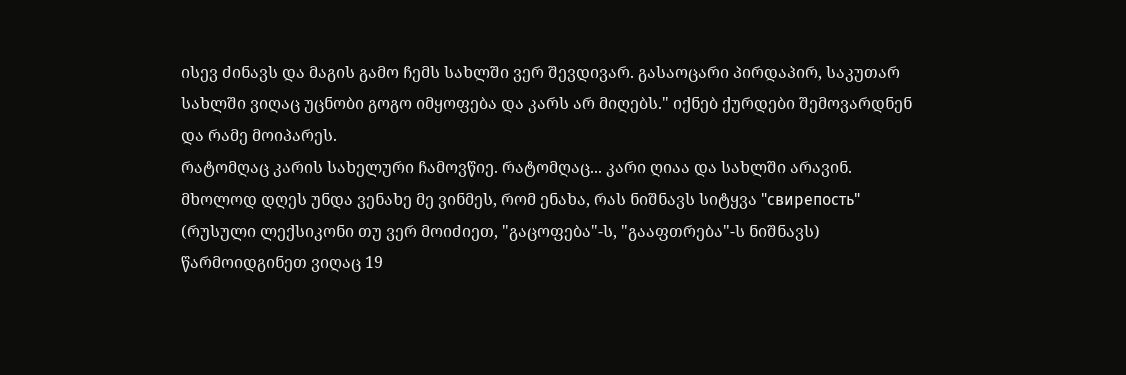ისევ ძინავს და მაგის გამო ჩემს სახლში ვერ შევდივარ. გასაოცარი პირდაპირ, საკუთარ სახლში ვიღაც უცნობი გოგო იმყოფება და კარს არ მიღებს." იქნებ ქურდები შემოვარდნენ და რამე მოიპარეს.
რატომღაც კარის სახელური ჩამოვწიე. რატომღაც... კარი ღიაა და სახლში არავინ. მხოლოდ დღეს უნდა ვენახე მე ვინმეს, რომ ენახა, რას ნიშნავს სიტყვა "свирепость" (რუსული ლექსიკონი თუ ვერ მოიძიეთ, "გაცოფება"-ს, "გააფთრება"-ს ნიშნავს) წარმოიდგინეთ ვიღაც 19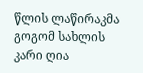წლის ლაწირაკმა გოგომ სახლის კარი ღია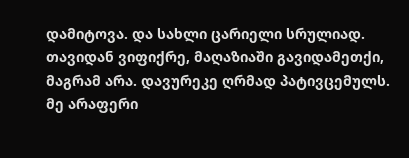დამიტოვა. და სახლი ცარიელი სრულიად. თავიდან ვიფიქრე, მაღაზიაში გავიდამეთქი, მაგრამ არა. დავურეკე ღრმად პატივცემულს. მე არაფერი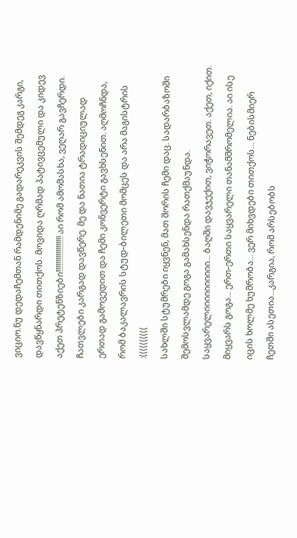ვიციო.ნუ დედაჩემთან რამდენიმე გადარეკვის შემდეგ კარგი, დავწყნარდი თითქოს. მოვიდა ღრმად პატივცემული და კიდევ აქეთ პრეტენზიები!!!!!!!!!!!!!!!!!! აი რომ ამომასხა, ვეღარ გავჩერდი.
ჩათვლები კარგად დავწერე. მე და ნათია ტრადიციულად ერთად გამოვედით და ჩემი კონვერტი გავხსენით. აღმოჩნდა, რომ ბაკალავრის სტუდ-ბილეთი მომცეს და არა მაგისტრის :((((((((((
სახლში სტუმრები იყვნენ, მათ შორის ჩემი დაც. სადარბაზოში შემოსვლამდე გოგა გამახსენდა რათქმაუნდა. საყვარელიიიიიიიიიი... ბაღში დავჯექით, ვიჭორავეთ. აქეთ, იქით. მიყვარს გოგა... ერთ-ერთი საყვარელი თანამშრომელია. აი ისე იცის ხოლმე ხუმრობა... ვერ მიხვდები თითქოს... ნებისმიერ ჩეთში ასეთია...კარგია, რომ არსებობს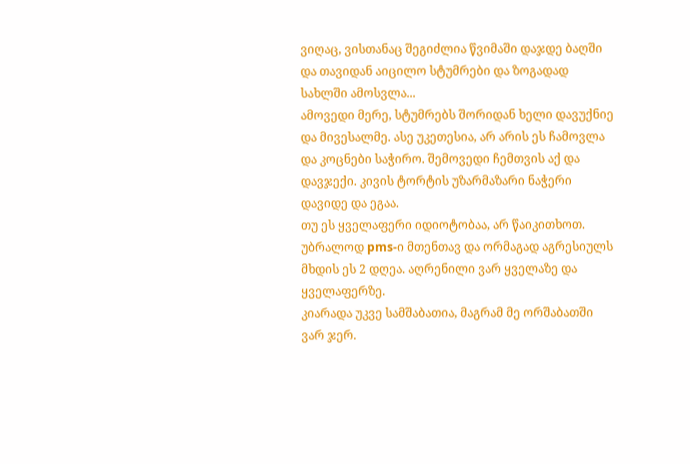ვიღაც, ვისთანაც შეგიძლია წვიმაში დაჯდე ბაღში და თავიდან აიცილო სტუმრები და ზოგადად სახლში ამოსვლა...
ამოვედი მერე, სტუმრებს შორიდან ხელი დავუქნიე და მივესალმე. ასე უკეთესია, არ არის ეს ჩამოვლა და კოცნები საჭირო. შემოვედი ჩემთვის აქ და დავჯექი. კივის ტორტის უზარმაზარი ნაჭერი დავიდე და ეგაა.
თუ ეს ყველაფერი იდიოტობაა, არ წაიკითხოთ. უბრალოდ pms-ი მთენთავ და ორმაგად აგრესიულს მხდის ეს 2 დღეა. აღრენილი ვარ ყველაზე და ყველაფერზე.
კიარადა უკვე სამშაბათია, მაგრამ მე ორშაბათში ვარ ჯერ.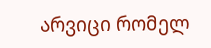არვიცი რომელ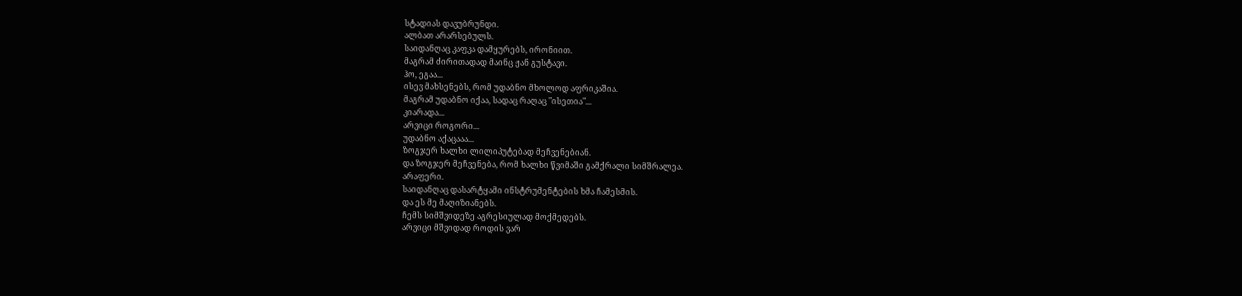სტადიას დავუბრუნდი.
ალბათ არარსებულს.
საიდანღაც კაფკა დამყურებს, ირონიით.
მაგრამ ძირითადად მაინც ჟან გუსტავი.
ჰო, ეგაა...
ისევ მახსენებს, რომ უდაბნო მხოლოდ აფრიკაშია.
მაგრამ უდაბნო იქაა, სადაც რაღაც "ისეთია"...
კიარადა...
არვიცი როგორი...
უდაბნო აქაცააა...
ზოგჯერ ხალხი ლილიპუტებად მეჩვენებიან.
და ზოგჯერ მეჩვენება, რომ ხალხი წვიმაში გამქრალი სიმშრალეა.
არაფერი.
საიდანღაც დასარტყამი ინსტრუმენტების ხმა ჩამესმის.
და ეს მე მაღიზიანებს.
ჩემს სიმშვიდეზე აგრესიულად მოქმედებს.
არვიცი მშვიდად როდის ვარ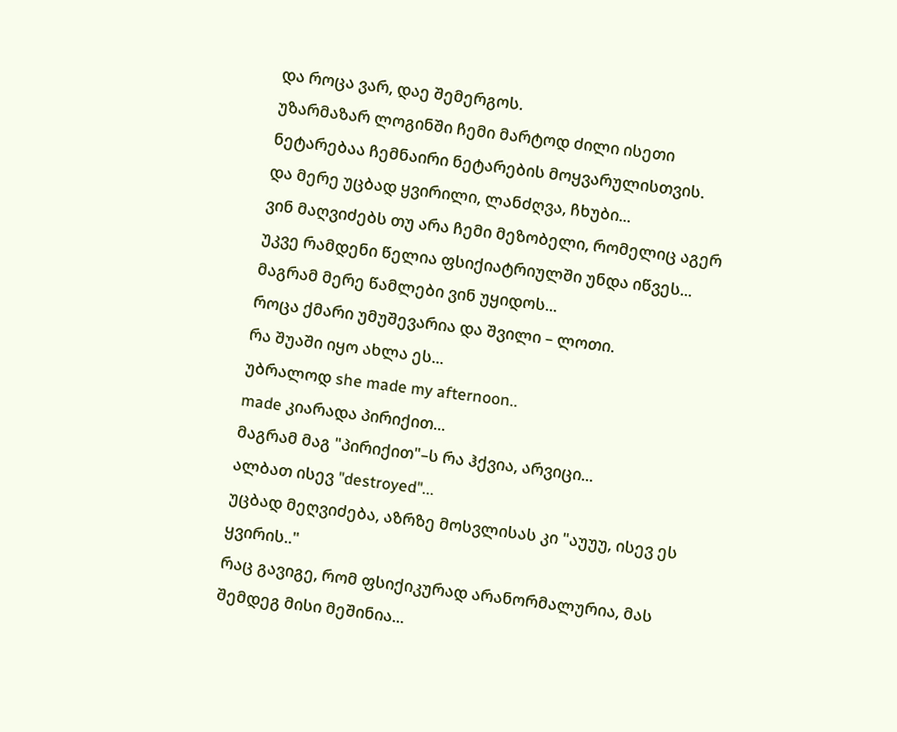და როცა ვარ, დაე შემერგოს.
უზარმაზარ ლოგინში ჩემი მარტოდ ძილი ისეთი ნეტარებაა ჩემნაირი ნეტარების მოყვარულისთვის.
და მერე უცბად ყვირილი, ლანძღვა, ჩხუბი...
ვინ მაღვიძებს თუ არა ჩემი მეზობელი, რომელიც აგერ უკვე რამდენი წელია ფსიქიატრიულში უნდა იწვეს...
მაგრამ მერე წამლები ვინ უყიდოს...
როცა ქმარი უმუშევარია და შვილი – ლოთი.
რა შუაში იყო ახლა ეს...
უბრალოდ she made my afternoon..
made კიარადა პირიქით...
მაგრამ მაგ "პირიქით"–ს რა ჰქვია, არვიცი...
ალბათ ისევ "destroyed"...
უცბად მეღვიძება, აზრზე მოსვლისას კი "აუუუ, ისევ ეს ყვირის.."
რაც გავიგე, რომ ფსიქიკურად არანორმალურია, მას შემდეგ მისი მეშინია...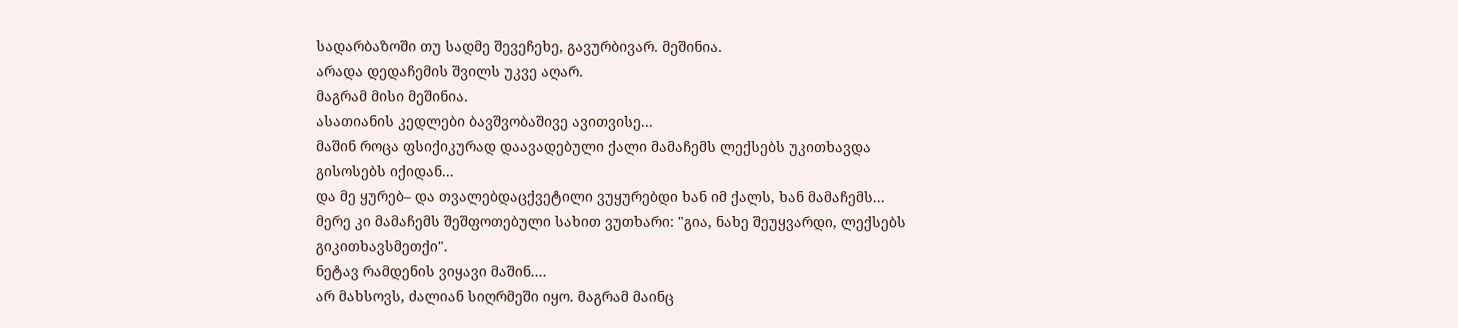სადარბაზოში თუ სადმე შევეჩეხე, გავურბივარ. მეშინია.
არადა დედაჩემის შვილს უკვე აღარ.
მაგრამ მისი მეშინია.
ასათიანის კედლები ბავშვობაშივე ავითვისე...
მაშინ როცა ფსიქიკურად დაავადებული ქალი მამაჩემს ლექსებს უკითხავდა გისოსებს იქიდან...
და მე ყურებ– და თვალებდაცქვეტილი ვუყურებდი ხან იმ ქალს, ხან მამაჩემს...
მერე კი მამაჩემს შეშფოთებული სახით ვუთხარი: "გია, ნახე შეუყვარდი, ლექსებს გიკითხავსმეთქი".
ნეტავ რამდენის ვიყავი მაშინ....
არ მახსოვს, ძალიან სიღრმეში იყო. მაგრამ მაინც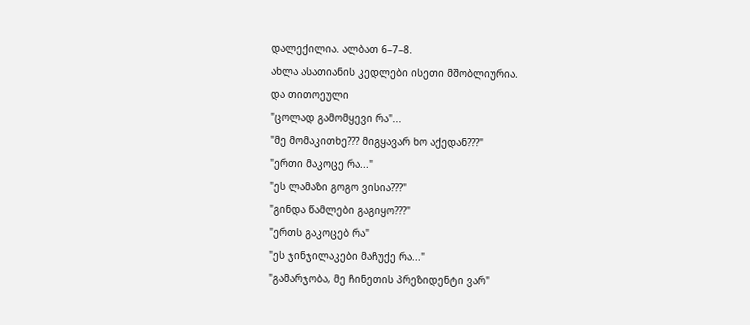დალექილია. ალბათ 6–7–8.
ახლა ასათიანის კედლები ისეთი მშობლიურია.
და თითოეული
"ცოლად გამომყევი რა"...
"მე მომაკითხე??? მიგყავარ ხო აქედან???"
"ერთი მაკოცე რა..."
"ეს ლამაზი გოგო ვისია???"
"გინდა წამლები გაგიყო???"
"ერთს გაკოცებ რა"
"ეს ჯინჯილაკები მაჩუქე რა..."
"გამარჯობა, მე ჩინეთის პრეზიდენტი ვარ"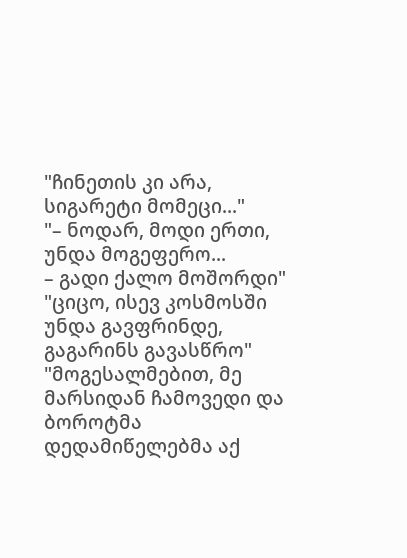"ჩინეთის კი არა, სიგარეტი მომეცი..."
"– ნოდარ, მოდი ერთი, უნდა მოგეფერო...
– გადი ქალო მოშორდი"
"ციცო, ისევ კოსმოსში უნდა გავფრინდე, გაგარინს გავასწრო"
"მოგესალმებით, მე მარსიდან ჩამოვედი და ბოროტმა დედამიწელებმა აქ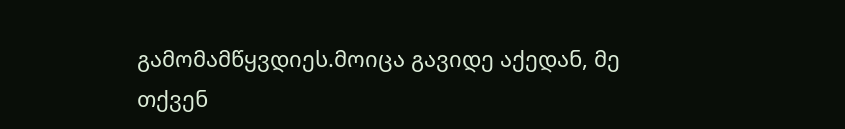გამომამწყვდიეს.მოიცა გავიდე აქედან, მე თქვენ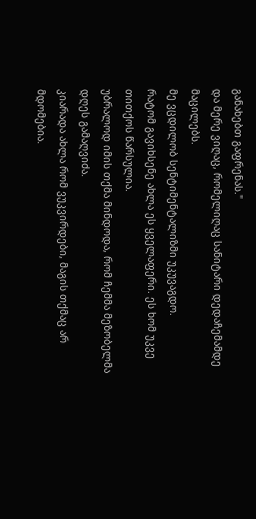განახებთ გაფრენას."
და მერე ვიღაც, რომელიღაც სანიტარი დედაჩემამდე მაცილებს.
მე ვცდილობ სენტიმენტალიზმი უკუვაგდო.
რატომ გავიხსენე ახლა ეს ყველაფერი. ეს ხომ უკვე თითქოს წარსულია.
უბრალოდ იმის თქმა მინდოდა, რომ ჩემმა მეზობელმა დღეს გამაღვიძა.
კიარადა ახლა რომ ვუკვირდები, მაგის თქმაც არ მდომებია.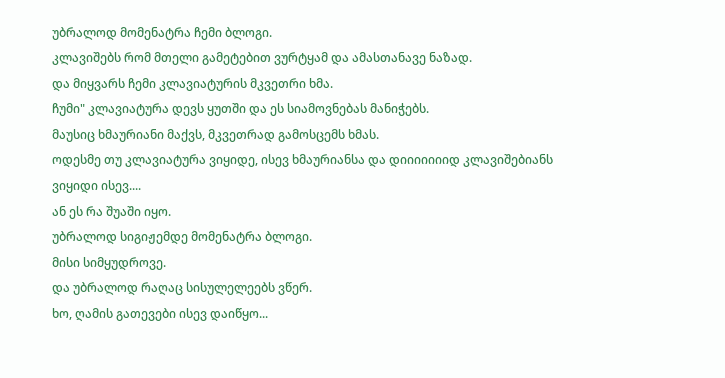უბრალოდ მომენატრა ჩემი ბლოგი.
კლავიშებს რომ მთელი გამეტებით ვურტყამ და ამასთანავე ნაზად.
და მიყვარს ჩემი კლავიატურის მკვეთრი ხმა.
ჩუმი" კლავიატურა დევს ყუთში და ეს სიამოვნებას მანიჭებს.
მაუსიც ხმაურიანი მაქვს, მკვეთრად გამოსცემს ხმას.
ოდესმე თუ კლავიატურა ვიყიდე, ისევ ხმაურიანსა და დიიიიიიიდ კლავიშებიანს ვიყიდი ისევ....
ან ეს რა შუაში იყო.
უბრალოდ სიგიჟემდე მომენატრა ბლოგი.
მისი სიმყუდროვე.
და უბრალოდ რაღაც სისულელეებს ვწერ.
ხო, ღამის გათევები ისევ დაიწყო...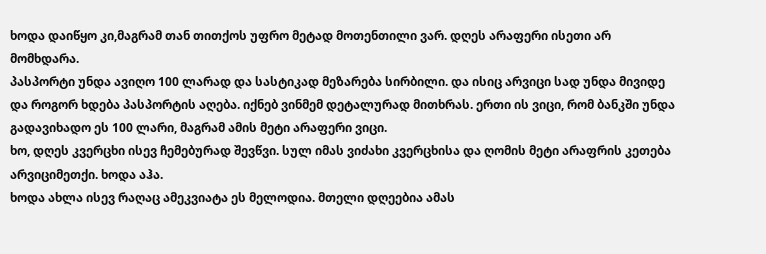ხოდა დაიწყო კი,მაგრამ თან თითქოს უფრო მეტად მოთენთილი ვარ. დღეს არაფერი ისეთი არ მომხდარა.
პასპორტი უნდა ავიღო 100 ლარად და სასტიკად მეზარება სირბილი. და ისიც არვიცი სად უნდა მივიდე და როგორ ხდება პასპორტის აღება. იქნებ ვინმემ დეტალურად მითხრას. ერთი ის ვიცი, რომ ბანკში უნდა გადავიხადო ეს 100 ლარი, მაგრამ ამის მეტი არაფერი ვიცი.
ხო, დღეს კვერცხი ისევ ჩემებურად შევწვი. სულ იმას ვიძახი კვერცხისა და ღომის მეტი არაფრის კეთება არვიციმეთქი. ხოდა აჰა.
ხოდა ახლა ისევ რაღაც ამეკვიატა ეს მელოდია. მთელი დღეებია ამას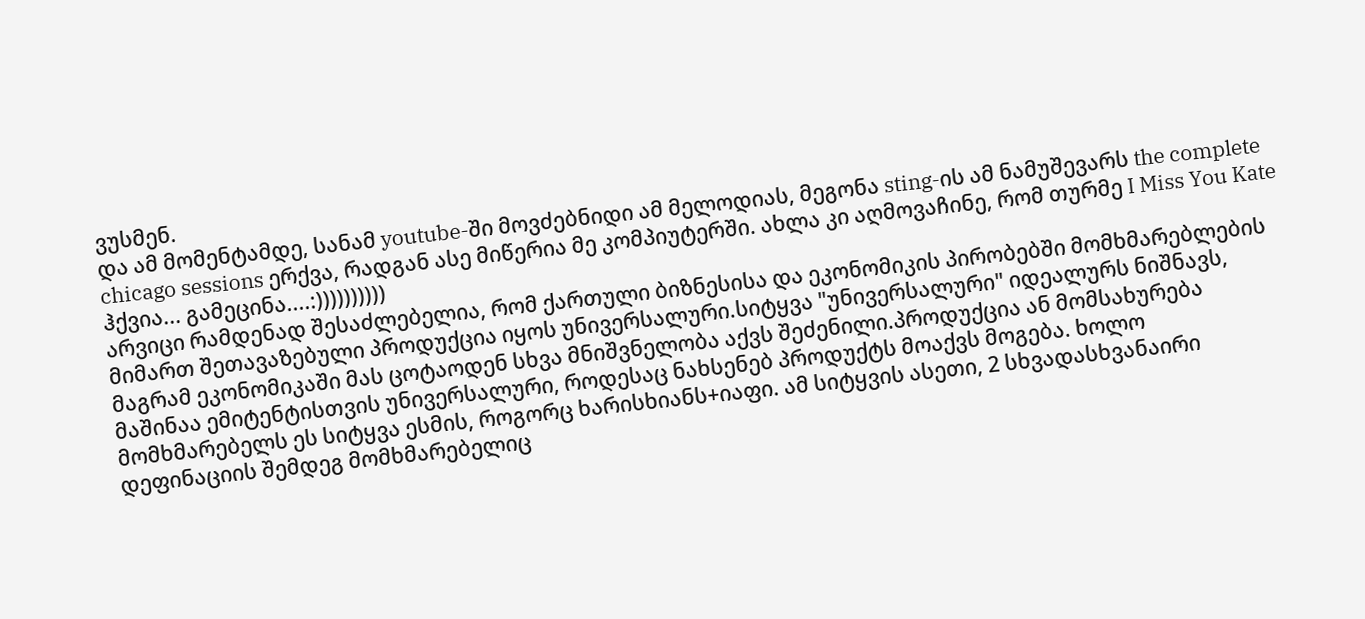ვუსმენ.
და ამ მომენტამდე, სანამ youtube-ში მოვძებნიდი ამ მელოდიას, მეგონა sting-ის ამ ნამუშევარს the complete chicago sessions ერქვა, რადგან ასე მიწერია მე კომპიუტერში. ახლა კი აღმოვაჩინე, რომ თურმე I Miss You Kate ჰქვია... გამეცინა....:))))))))))
არვიცი რამდენად შესაძლებელია, რომ ქართული ბიზნესისა და ეკონომიკის პირობებში მომხმარებლების მიმართ შეთავაზებული პროდუქცია იყოს უნივერსალური.სიტყვა "უნივერსალური" იდეალურს ნიშნავს, მაგრამ ეკონომიკაში მას ცოტაოდენ სხვა მნიშვნელობა აქვს შეძენილი.პროდუქცია ან მომსახურება მაშინაა ემიტენტისთვის უნივერსალური, როდესაც ნახსენებ პროდუქტს მოაქვს მოგება. ხოლო მომხმარებელს ეს სიტყვა ესმის, როგორც ხარისხიანს+იაფი. ამ სიტყვის ასეთი, 2 სხვადასხვანაირი დეფინაციის შემდეგ მომხმარებელიც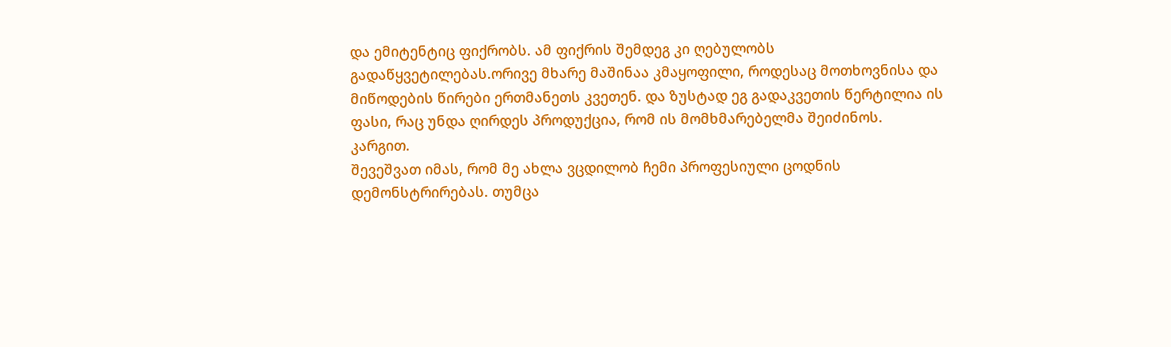და ემიტენტიც ფიქრობს. ამ ფიქრის შემდეგ კი ღებულობს გადაწყვეტილებას.ორივე მხარე მაშინაა კმაყოფილი, როდესაც მოთხოვნისა და მიწოდების წირები ერთმანეთს კვეთენ. და ზუსტად ეგ გადაკვეთის წერტილია ის ფასი, რაც უნდა ღირდეს პროდუქცია, რომ ის მომხმარებელმა შეიძინოს.
კარგით.
შევეშვათ იმას, რომ მე ახლა ვცდილობ ჩემი პროფესიული ცოდნის დემონსტრირებას. თუმცა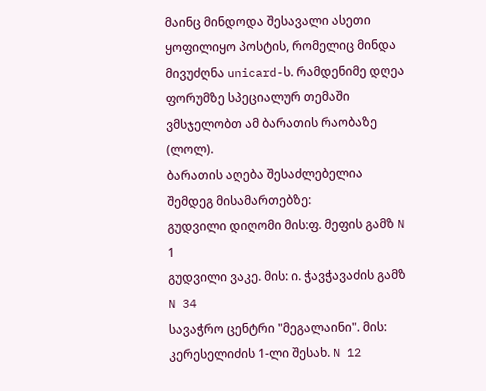მაინც მინდოდა შესავალი ასეთი ყოფილიყო პოსტის, რომელიც მინდა მივუძღნა unicard-ს. რამდენიმე დღეა ფორუმზე სპეციალურ თემაში ვმსჯელობთ ამ ბარათის რაობაზე (ლოლ).
ბარათის აღება შესაძლებელია შემდეგ მისამართებზე:
გუდვილი დიღომი მის:ფ. მეფის გამზ N 1
გუდვილი ვაკე. მის: ი. ჭავჭავაძის გამზ N 34
სავაჭრო ცენტრი "მეგალაინი". მის: კერესელიძის 1-ლი შესახ. N 12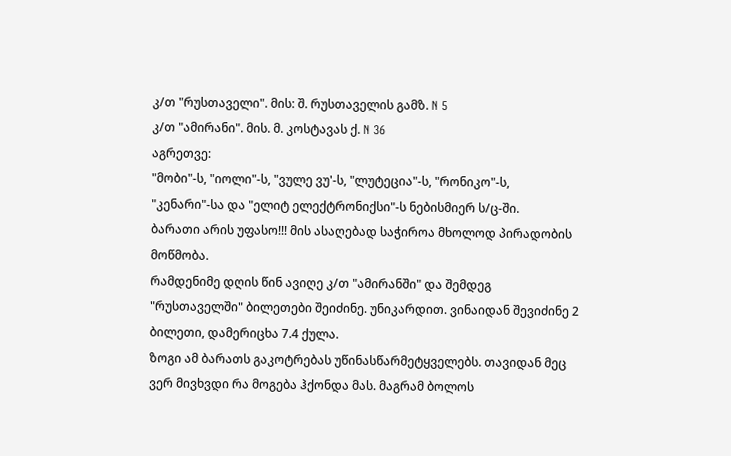კ/თ "რუსთაველი". მის: შ. რუსთაველის გამზ. N 5
კ/თ "ამირანი". მის. მ. კოსტავას ქ. N 36
აგრეთვე:
"მობი"-ს, "იოლი"-ს, "ვულე ვუ'-ს, "ლუტეცია"-ს, "რონიკო"-ს, "კენარი"-სა და "ელიტ ელექტრონიქსი"-ს ნებისმიერ ს/ც-ში.
ბარათი არის უფასო!!! მის ასაღებად საჭიროა მხოლოდ პირადობის მოწმობა.
რამდენიმე დღის წინ ავიღე კ/თ "ამირანში" და შემდეგ "რუსთაველში" ბილეთები შეიძინე. უნიკარდით. ვინაიდან შევიძინე 2 ბილეთი, დამერიცხა 7.4 ქულა.
ზოგი ამ ბარათს გაკოტრებას უწინასწარმეტყველებს. თავიდან მეც ვერ მივხვდი რა მოგება ჰქონდა მას. მაგრამ ბოლოს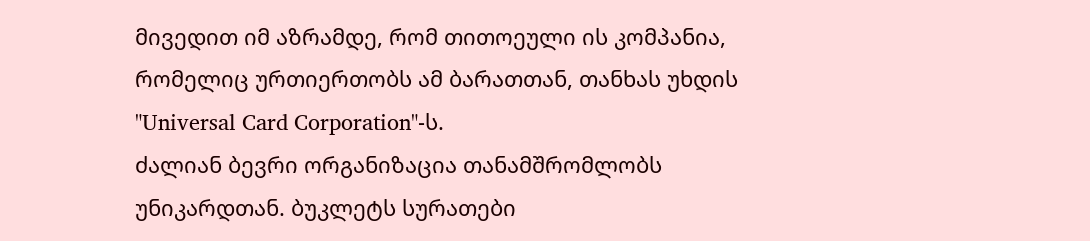მივედით იმ აზრამდე, რომ თითოეული ის კომპანია, რომელიც ურთიერთობს ამ ბარათთან, თანხას უხდის "Universal Card Corporation"-ს.
ძალიან ბევრი ორგანიზაცია თანამშრომლობს უნიკარდთან. ბუკლეტს სურათები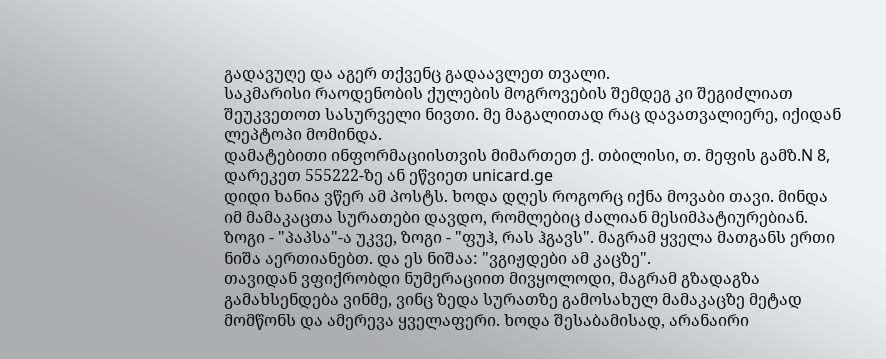გადავუღე და აგერ თქვენც გადაავლეთ თვალი.
საკმარისი რაოდენობის ქულების მოგროვების შემდეგ კი შეგიძლიათ შეუკვეთოთ სასურველი ნივთი. მე მაგალითად რაც დავათვალიერე, იქიდან ლეპტოპი მომინდა.
დამატებითი ინფორმაციისთვის მიმართეთ ქ. თბილისი, თ. მეფის გამზ.N 8, დარეკეთ 555222-ზე ან ეწვიეთ unicard.ge
დიდი ხანია ვწერ ამ პოსტს. ხოდა დღეს როგორც იქნა მოვაბი თავი. მინდა იმ მამაკაცთა სურათები დავდო, რომლებიც ძალიან მესიმპატიურებიან. ზოგი - "პაპსა"-ა უკვე, ზოგი - "ფუჰ, რას ჰგავს". მაგრამ ყველა მათგანს ერთი ნიშა აერთიანებთ. და ეს ნიშაა: "ვგიჟდები ამ კაცზე".
თავიდან ვფიქრობდი ნუმერაციით მივყოლოდი, მაგრამ გზადაგზა გამახსენდება ვინმე, ვინც ზედა სურათზე გამოსახულ მამაკაცზე მეტად მომწონს და ამერევა ყველაფერი. ხოდა შესაბამისად, არანაირი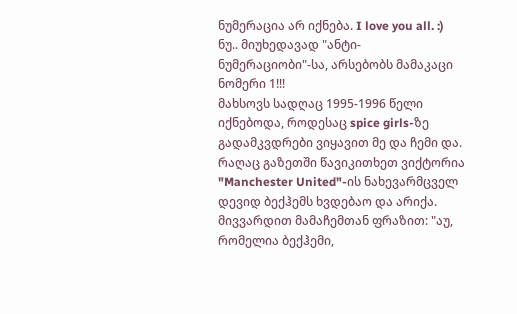ნუმერაცია არ იქნება. I love you all. :)
ნუ.. მიუხედავად "ანტი-ნუმერაციობი"-სა, არსებობს მამაკაცი ნომერი 1!!!
მახსოვს სადღაც 1995-1996 წელი იქნებოდა, როდესაც spice girls-ზე გადამკვდრები ვიყავით მე და ჩემი და. რაღაც გაზეთში წავიკითხეთ ვიქტორია "Manchester United"-ის ნახევარმცველ დევიდ ბექჰემს ხვდებაო და არიქა. მივვარდით მამაჩემთან ფრაზით: "აუ, რომელია ბექჰემი,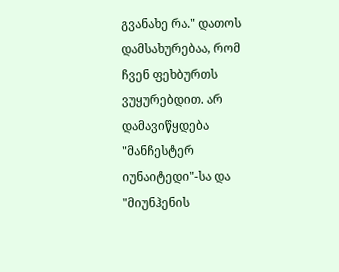გვანახე რა." დათოს დამსახურებაა, რომ ჩვენ ფეხბურთს ვუყურებდით. არ დამავიწყდება "მანჩესტერ იუნაიტედი"-სა და "მიუნჰენის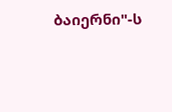ბაიერნი"-ს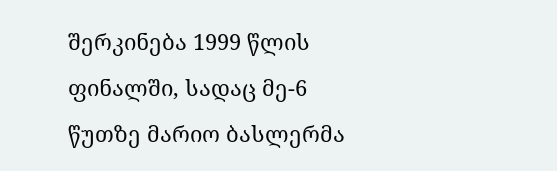შერკინება 1999 წლის ფინალში, სადაც მე-6 წუთზე მარიო ბასლერმა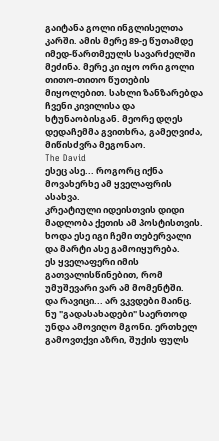გაიტანა გოლი ინგლისელთა კარში. ამის მერე 89-ე წუთამდე იმედ-წართმეულს სავარძელში მეძინა. მერე კი იყო ორი გოლი თითო-თითო წუთების მიყოლებით. სახლი ზანზარებდა ჩვენი კივილისა და ხტუნაობისგან. მეორე დღეს დედაჩემმა გვითხრა, გამეღვიძა, მიწისძვრა მეგონაო.
The David
ესეც ასე... როგორც იქნა მოვახერხე ამ ყველაფრის ასახვა.
კრეატიული იდეისთვის დიდი მადლობა ქეთის ამ პოსტისთვის.
ხოდა ესე იგი ჩემი თებერვალი და მარტი ასე გამოიყურება.
ეს ყველაფერი იმის გათვალისწინებით, რომ უმუშევარი ვარ ამ მომენტში.
და რავიცი... არ ვკვდები მაინც.
ნუ "გადასახადები" საერთოდ უნდა ამოვიღო მგონი. ერთხელ გამოვთქვი აზრი, შუქის ფულს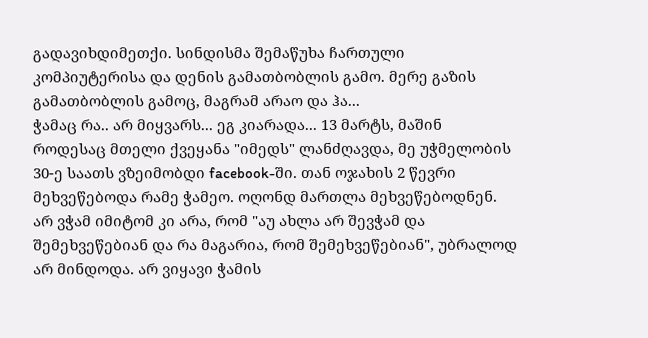გადავიხდიმეთქი. სინდისმა შემაწუხა ჩართული კომპიუტერისა და დენის გამათბობლის გამო. მერე გაზის გამათბობლის გამოც, მაგრამ არაო და ჰა...
ჭამაც რა.. არ მიყვარს... ეგ კიარადა... 13 მარტს, მაშინ როდესაც მთელი ქვეყანა "იმედს" ლანძღავდა, მე უჭმელობის 30-ე საათს ვზეიმობდი facebook-ში. თან ოჯახის 2 წევრი მეხვეწებოდა რამე ჭამეო. ოღონდ მართლა მეხვეწებოდნენ. არ ვჭამ იმიტომ კი არა, რომ "აუ ახლა არ შევჭამ და შემეხვეწებიან და რა მაგარია, რომ შემეხვეწებიან", უბრალოდ არ მინდოდა. არ ვიყავი ჭამის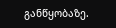განწყობაზე.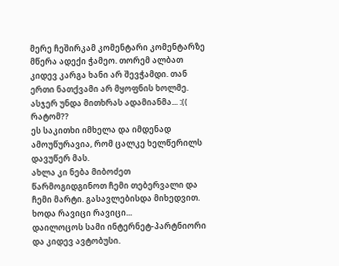მერე ჩეშირკამ კომენტარი კომენტარზე მწერა ადექი ჭამეო. თორემ ალბათ კიდევ კარგა ხანი არ შევჭამდი. თან ერთი ნათქვამი არ მყოფნის ხოლმე. ასჯერ უნდა მითხრას ადამიანმა... :((
რატომ??
ეს საკითხი იმხელა და იმდენად ამოუწურავია, რომ ცალკე ხელწერილს დავუწერ მას.
ახლა კი ნება მიბოძეთ წარმოგიდგინოთ ჩემი თებერვალი და ჩემი მარტი. გასავლებისდა მიხედვით.
ხოდა რავიცი რავიცი...
დაილოცოს სამი ინტერნეტ-პარტნიორი და კიდევ ავტობუსი.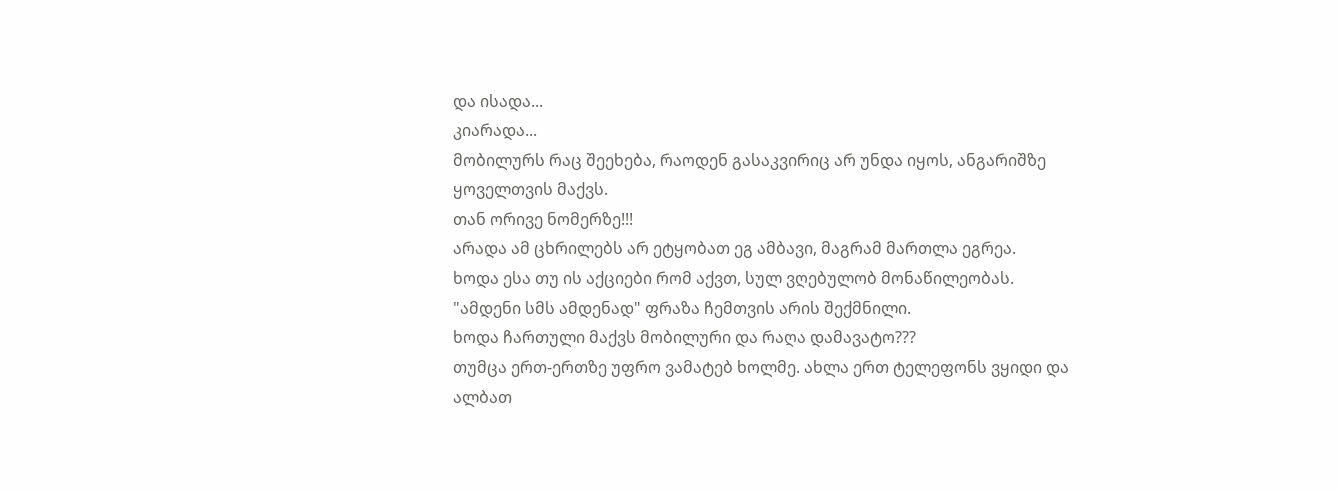და ისადა...
კიარადა...
მობილურს რაც შეეხება, რაოდენ გასაკვირიც არ უნდა იყოს, ანგარიშზე ყოველთვის მაქვს.
თან ორივე ნომერზე!!!
არადა ამ ცხრილებს არ ეტყობათ ეგ ამბავი, მაგრამ მართლა ეგრეა.
ხოდა ესა თუ ის აქციები რომ აქვთ, სულ ვღებულობ მონაწილეობას.
"ამდენი სმს ამდენად" ფრაზა ჩემთვის არის შექმნილი.
ხოდა ჩართული მაქვს მობილური და რაღა დამავატო???
თუმცა ერთ-ერთზე უფრო ვამატებ ხოლმე. ახლა ერთ ტელეფონს ვყიდი და ალბათ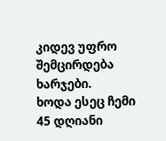კიდევ უფრო შემცირდება ხარჯები.
ხოდა ესეც ჩემი 45 დღიანი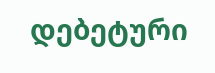დებეტური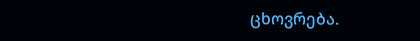ცხოვრება.